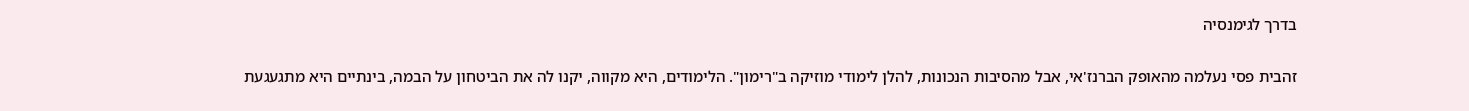בדרך לגימנסיה

זהבית פסי נעלמה מהאופק הברנז'אי, אבל מהסיבות הנכונות, להלן לימודי מוזיקה ב"רימון". הלימודים, היא מקווה, יקנו לה את הביטחון על הבמה, בינתיים היא מתגעגעת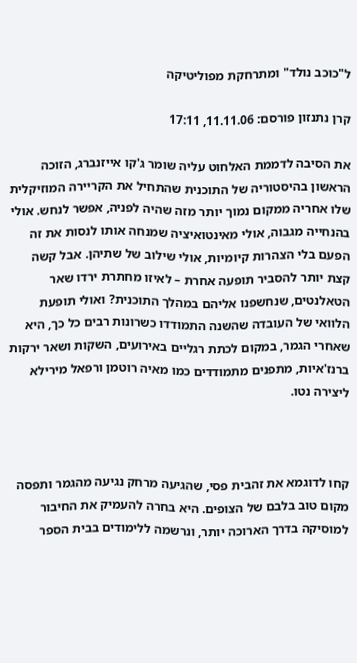ל"כוכב נולד" ומתרחקת מפוליטיקה

קרן נתנזון פורסם: 11.11.06, 17:11

את הסיבה לדממת האלחוט עליה שומר ג'קו אייזנברג, הזוכה הראשון בהיסטוריה של התוכנית שהתחיל את הקריירה המוזיקלית שלו אחריה ממקום נמוך יותר מזה שהיה לפניה, אפשר לנחש. אולי בהנחייה מגבוה, אולי מאינטואיציה שמנחה אותו לנסות את זה הפעם בלי הצהרות קיומיות, אולי שילוב של שתיהן. אבל קשה קצת יותר להסביר תופעה אחרת – לאיזו מחתרת ירדו שאר הטאלנטים, שנחשפנו אליהם במהלך התוכנית? ואולי תופעת הלוואי של העובדה שהשנה התמודדו כשרונות רבים כל כך, היא שאחרי הגמר, במקום לכתת רגליים באירועים, השקות ושאר ירקות ברנז'איות, מתפנים מתמודדים כמו מאיה רוטמן ורפאל מירילא ליצירה נטו.



קחו לדוגמא את זהבית פסי, שהגיעה מרחק נגיעה מהגמר ותפסה מקום טוב בלבם של הצופים. היא בחרה להעמיק את החיבור למוסיקה בדרך הארוכה יותר, ונרשמה ללימודים בבית הספר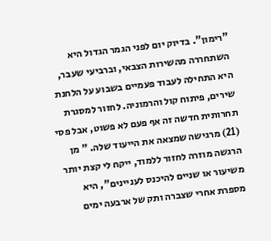"רימון". בדיוק יום לפני הגמר הגדול היא
 השתחררה מהשירות הצבאי, וברביעי שעבר, היא התחילה לעבוד פעמיים בשבוע על הלחנת שירים, פיתוח קול והרמוניה. לחזור למסגרת תחרותית חדשה זה אף פעם לא פשוט, אבל פסי (21) מרגישה שמצאה את הייעוד שלה. " מן הרגשה מוזרה לחזור ללמוד, ייקח לי קצת יותר משיעור או שניים להיכנס לעניינים", היא מספרת אחרי שצברה ותק של ארבעה ימים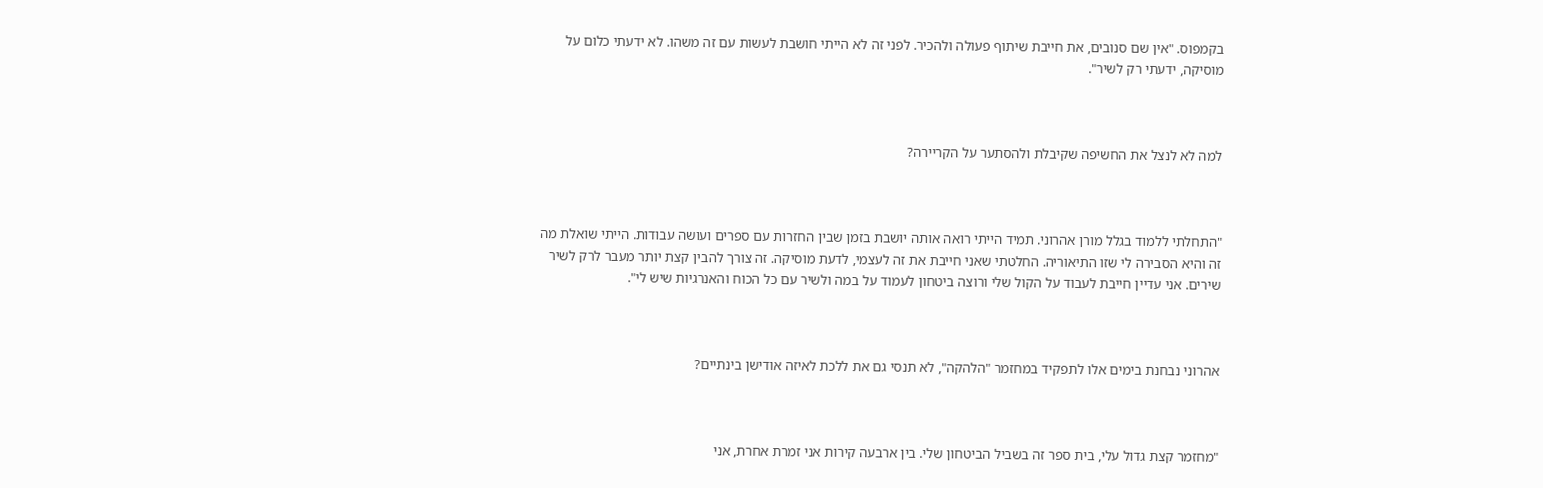בקמפוס. "אין שם סנובים, את חייבת שיתוף פעולה ולהכיר. לפני זה לא הייתי חושבת לעשות עם זה משהו. לא ידעתי כלום על מוסיקה, ידעתי רק לשיר".



למה לא לנצל את החשיפה שקיבלת ולהסתער על הקריירה?



"התחלתי ללמוד בגלל מורן אהרוני. תמיד הייתי רואה אותה יושבת בזמן שבין החזרות עם ספרים ועושה עבודות. הייתי שואלת מה זה והיא הסבירה לי שזו התיאוריה. החלטתי שאני חייבת את זה לעצמי, לדעת מוסיקה. זה צורך להבין קצת יותר מעבר לרק לשיר שירים. אני עדיין חייבת לעבוד על הקול שלי ורוצה ביטחון לעמוד על במה ולשיר עם כל הכוח והאנרגיות שיש לי".



אהרוני נבחנת בימים אלו לתפקיד במחזמר "הלהקה", לא תנסי גם את ללכת לאיזה אודישן בינתיים?



"מחזמר קצת גדול עלי, בית ספר זה בשביל הביטחון שלי. בין ארבעה קירות אני זמרת אחרת, אני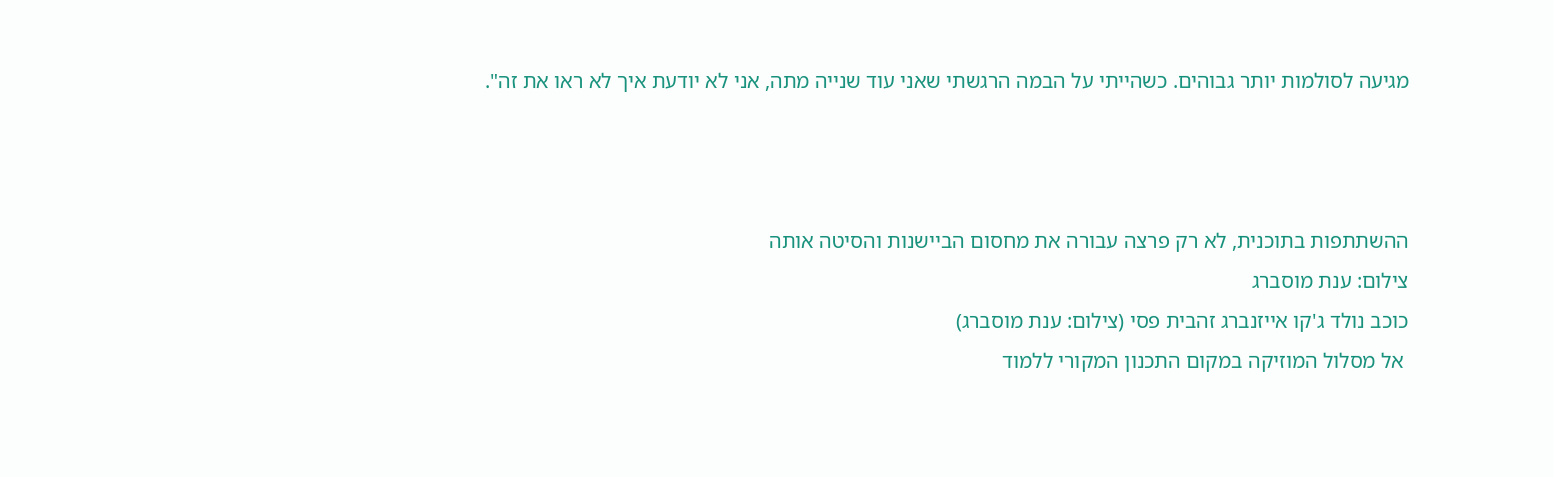מגיעה לסולמות יותר גבוהים. כשהייתי על הבמה הרגשתי שאני עוד שנייה מתה, אני לא יודעת איך לא ראו את זה".



ההשתתפות בתוכנית, לא רק פרצה עבורה את מחסום הביישנות והסיטה אותה
צילום: ענת מוסברג
כוכב נולד ג'קו אייזנברג זהבית פסי (צילום: ענת מוסברג)
 אל מסלול המוזיקה במקום התכנון המקורי ללמוד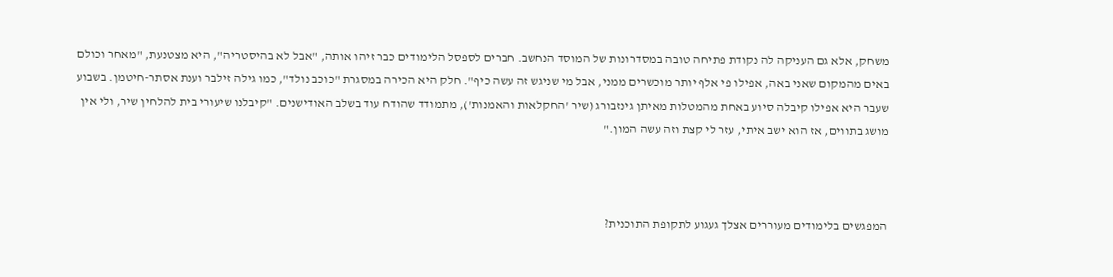משחק, אלא גם העניקה לה נקודת פתיחה טובה במסדרונות של המוסד הנחשב. חברים לספסל הלימודים כבר זיהו אותה, "אבל לא בהיסטריה", היא מצטנעת, "מאחר וכולם באים מהמקום שאני באה, אפילו פי אלף יותר מוכשרים ממני, אבל מי שניגש זה עשה כיף". חלק היא הכירה במסגרת "כוכב נולד", כמו גילה זילבר וענת אסתר-חיטמן. בשבוע שעבר היא אפילו קיבלה סיוע באחת מהמטלות מאיתן גינזבורג (שיר 'החקלאות והאמנות'), מתמודד שהודח עוד בשלב האודישנים. "קיבלנו שיעורי בית להלחין שיר, ולי אין מושג בתווים, אז הוא ישב איתי, עזר לי קצת וזה עשה המון."



המפגשים בלימודים מעוררים אצלך געגוע לתקופת התוכנית?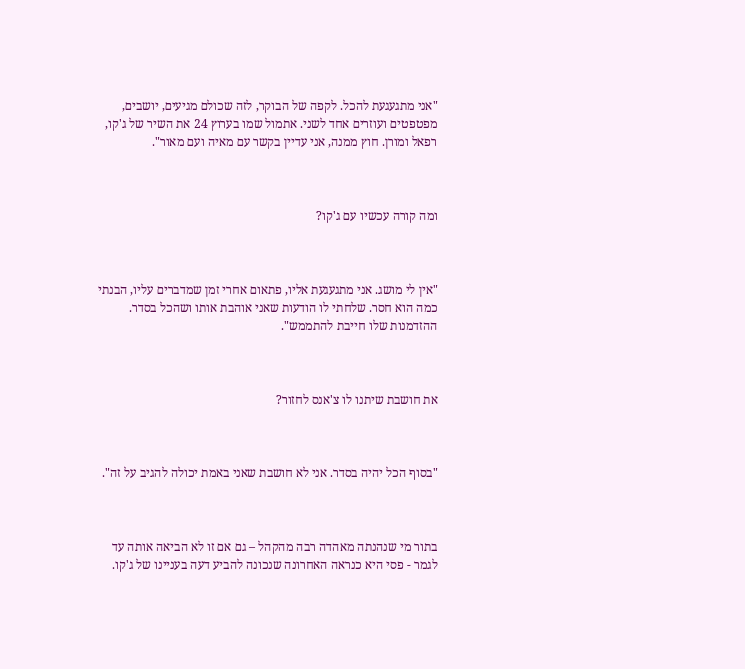"אני מתגעגעת להכל. לקפה של הבוקר, לזה שכולם מגיעים, יושבים, מפטפטים ועוזרים אחד לשני. אתמול שמו בערוץ 24 את השיר של ג'קו, רפאל ומורן. חוץ ממנה, אני עדיין בקשר עם מאיה ועם מאור".



ומה קורה עכשיו עם ג'קו?



"אין לי מושג. אני מתגעגעת אליו, פתאום אחרי זמן שמדברים עליו, הבנתי כמה הוא חסר. שלחתי לו הודעות שאני אוהבת אותו ושהכל בסדר. ההזדמנות שלו חייבת להתממש".



את חושבת שיתנו לו צ'אנס לחזור?



"בסוף הכל יהיה בסדר. אני לא חושבת שאני באמת יכולה להגיב על זה".



בתור מי שנהנתה מאהדה רבה מהקהל – גם אם זו לא הביאה אותה עד לגמר - פסי היא כנראה האחרונה שנכונה להביע דעה בעניינו של ג'קו.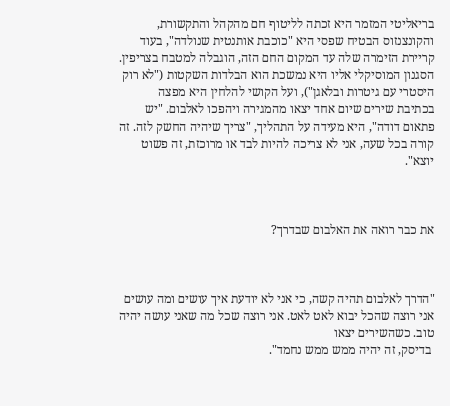בריאליטי המזמר היא זכתה לליטוף חם מהקהל והתקשורת, והקונצנזוס הבטיח שפסי היא "כוכבת אותנטית שנולדה", בעוד קריירת הזימרה שלה עד המקום החם הזה, הוגבלה למטבח בצריפין. הסגנון המוסיקלי אליו היא נמשכת הוא הבלדות השקטות ("לא רוק היסטרי עם גיטרות ובלאגן"), ועל הקושי להלחין היא מפצה בכתיבת שירים שיום אחד יצאו מהמגירה ויהפכו לאלבום. "יש פתאום דודה", היא מעידה על התהליך, "צריך שיהיה החשק לזה. זה קורה בכל שעה, אני לא צריכה להיות לבד או מרוכזת, זה פשוט יוצא".



את כבר רואה את האלבום שבדרך?



"הדרך לאלבום תהיה קשה, כי אני לא יודעת איך עושים ומה עושים אני רוצה שהכל יבוא לאט לאט. אני רוצה שכל מה שאני עושה יהיה טוב. כשהשירים יצאו
 בדיסק, זה יהיה ממש ממש נחמד".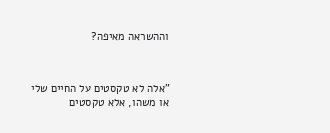וההשראה מאיפה?



"אלה לא טקסטים על החיים שלי או משהו, אלא טקסטים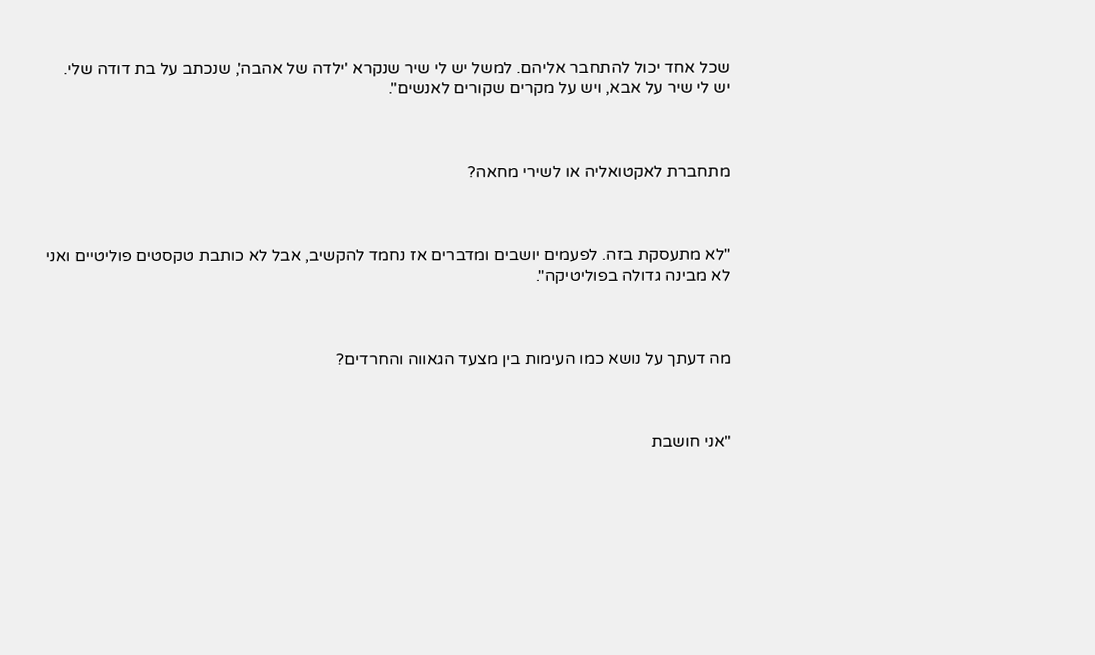שכל אחד יכול להתחבר אליהם. למשל יש לי שיר שנקרא 'ילדה של אהבה', שנכתב על בת דודה שלי. יש לי שיר על אבא, ויש על מקרים שקורים לאנשים".



מתחברת לאקטואליה או לשירי מחאה?



"לא מתעסקת בזה. לפעמים יושבים ומדברים אז נחמד להקשיב, אבל לא כותבת טקסטים פוליטיים ואני לא מבינה גדולה בפוליטיקה".



מה דעתך על נושא כמו העימות בין מצעד הגאווה והחרדים?



"אני חושבת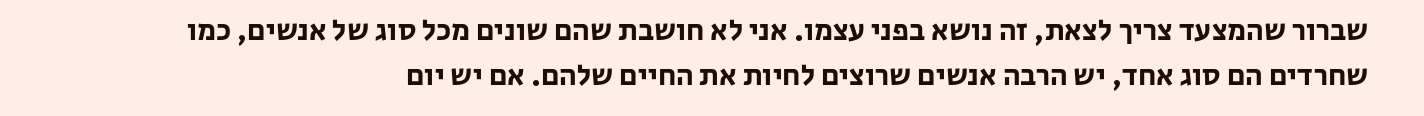שברור שהמצעד צריך לצאת, זה נושא בפני עצמו. אני לא חושבת שהם שונים מכל סוג של אנשים, כמו שחרדים הם סוג אחד, יש הרבה אנשים שרוצים לחיות את החיים שלהם. אם יש יום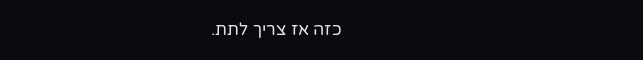כזה אז צריך לתת.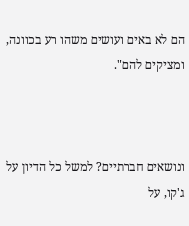הם לא באים ועושים משהו רע בכוונה, ומציקים להם".



ונושאים חברתיים? למשל כל הדיון על ג'קו, על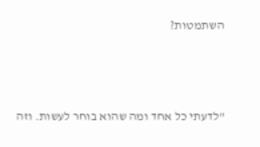השתמטות?



"לדעתי כל אחד ומה שהוא בוחר לעשות. וזה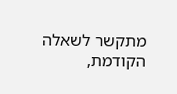מתקשר לשאלה הקודמת,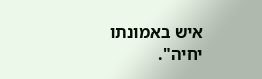איש באמונתו יחיה".